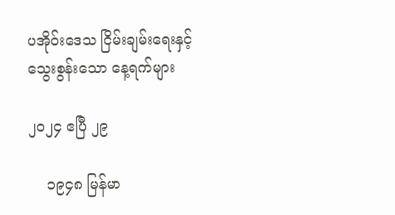ပအိုဝ်းဒေသ ငြိမ်းချမ်းရေးနှင့် သွေးစွန်းသော နေ့ရက်များ

၂၀၂၄ ဧပြီ ၂၉

    ၁၉၄၈ မြန်မာ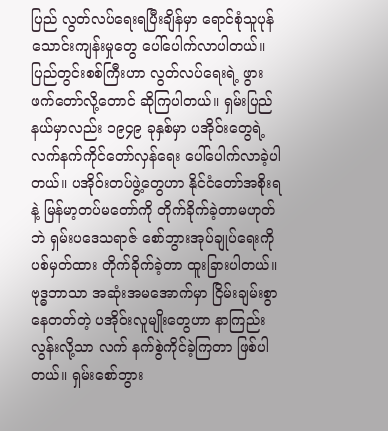ပြည် လွတ်လပ်ရေးရပြီးချိန်မှာ ရောင်စုံသူပုန်သောင်းကျန်းမှုတွေ ပေါ်ပေါက်လာပါတယ်။ ပြည်တွင်းစစ်ကြီးဟာ လွတ်လပ်ရေးရဲ့ ဖွားဖက်တော်လို့တောင် ဆိုကြပါတယ်။ ရှမ်းပြည်နယ်မှာလည်း ၁၉၄၉ ခုနှစ်မှာ ပအိုဝ်းတွေရဲ့ လက်နက်ကိုင်တော်လှန်ရေး ပေါ်ပေါက်လာခဲ့ပါ တယ်။ ပအိုဝ်းတပ်ဖွဲ့တွေဟာ နိုင်ငံတော်အစိုးရနဲ့ မြန်မာ့တပ်မတော်ကို တိုက်ခိုက်ခဲ့တာမဟုတ်ဘဲ ရှမ်းပဒေသရာဇ် စော်ဘွားအုပ်ချုပ်ရေးကို ပစ်မှတ်ထား တိုက်ခိုက်ခဲ့တာ ထူးခြားပါတယ်။ ဗုဒ္ဓဘာသာ အဆုံးအမအောက်မှာ ငြိမ်းချမ်းစွာ နေတတ်တဲ့ ပအိုဝ်းလူမျိုးတွေဟာ နာကြည်းလွန်းလို့သာ လက် နက်စွဲကိုင်ခဲ့ကြတာ ဖြစ်ပါတယ်။ ရှမ်းစော်ဘွား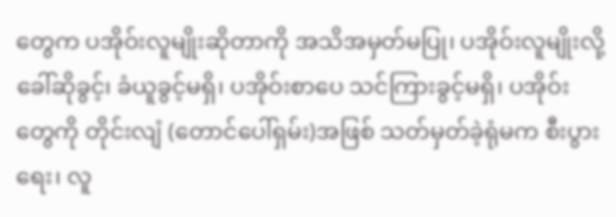တွေက ပအိုဝ်းလူမျိုးဆိုတာကို အသိအမှတ်မပြု၊ ပအိုဝ်းလူမျိုးလို့ ခေါ်ဆိုခွင့်၊ ခံယူခွင့်မရှိ၊ ပအိုဝ်းစာပေ သင်ကြားခွင့်မရှိ၊ ပအိုဝ်းတွေကို တိုင်းလျံ (တောင်ပေါ်ရှမ်း)အဖြစ် သတ်မှတ်ခဲ့ရုံမက စီးပွားရေး၊ လူ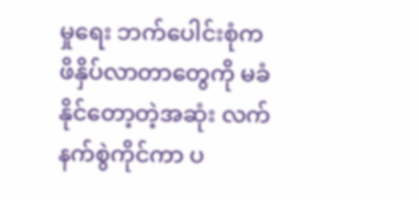မှုရေး ဘက်ပေါင်းစုံက ဖိနှိပ်လာတာတွေကို မခံနိုင်တော့တဲ့အဆုံး လက်နက်စွဲကိုင်ကာ ပ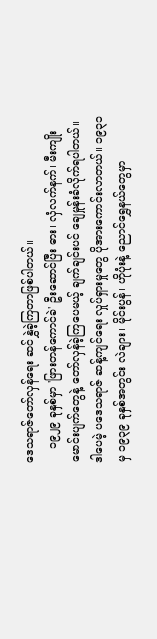ဒေသရာဇ်တော်လှန်ရေး ဆင်နွှဲခဲ့ကြတာဖြစ်ပါတယ်။
    ၁၉၂၉ ခုနှစ်မှာ 'ဖြားတန်ကောင်ခဲ' ဦးဆောင်ပြီး ဓား၊ လှံလက်နက်၊ မီးကျိုးမောင်းပျက်တွေနဲ့ တော်လှန်ခဲ့ကြပေမယ့် ချက်ချင်းပင် ချေမှုန်းခံလိုက်ရပါတယ်။ ဒါပေမဲ့ ပဒေသရာဇ် ဆန့်ကျင်ရေး လှုပ်ရှားမှုတွေ ပိုအားကောင်းလာတယ်။ ၁၉၃၁ မှ ၁၉၃၉ ခုနှစ်အတွင်း လဲချား၊ မိုင်းပွန်၊ ဟိုပုံးနဲ့ ညောင်ရွှေနယ်တွေမှာ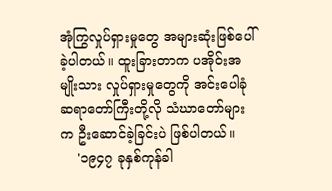အုံကြွလှုပ်ရှားမှုတွေ အများဆုံးဖြစ်ပေါ်ခဲ့ပါတယ်။ ထူးခြားတာက ပအိုဝ်းအမျိုးသား လှုပ်ရှားမှုတွေကို အင်းပေါခုံ ဆရာတော်ကြီးတို့လို သံဃာတော်များက ဦးဆောင်ခဲ့ခြင်းပဲ ဖြစ်ပါတယ်။
    '၁၉၄၇ ခုနှစ်ကုန်ခါ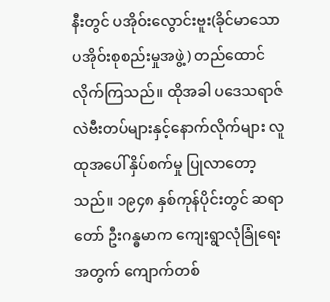နီးတွင် ပအိုဝ်းလွောင်းဗူး(ခိုင်မာသော ပအိုဝ်းစုစည်းမှုအဖွဲ့) တည်ထောင်လိုက်ကြသည်။ ထိုအခါ ပဒေသရာဇ်လဲဗီးတပ်များနှင့်နောက်လိုက်များ လူထုအပေါ် နှိပ်စက်မှု ပြုလာတော့သည်။ ၁၉၄၈ နှစ်ကုန်ပိုင်းတွင် ဆရာတော် ဦးဂန္ဓမာက ကျေးရွာလုံခြုံရေးအတွက် ကျောက်တစ်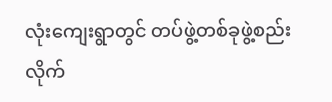လုံးကျေးရွာတွင် တပ်ဖွဲ့တစ်ခုဖွဲ့စည်းလိုက်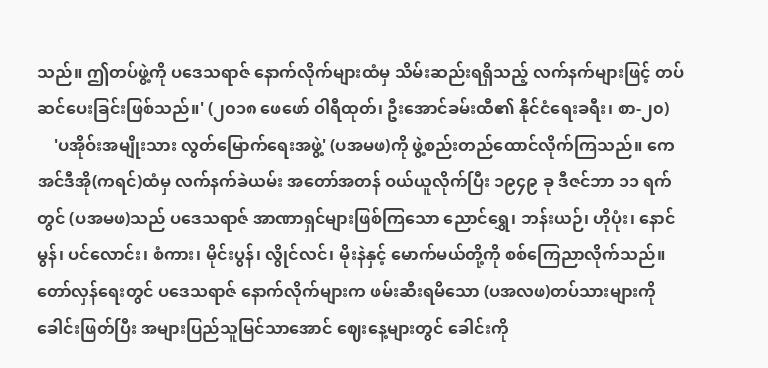သည်။ ဤတပ်ဖွဲ့ကို ပဒေသရာဇ် နောက်လိုက်များထံမှ သိမ်းဆည်းရရှိသည့် လက်နက်များဖြင့် တပ်ဆင်ပေးခြင်းဖြစ်သည်။' (၂၀၁၈ ဖေဖော် ဝါရီထုတ်၊ ဦးအောင်ခမ်းထီ၏ နိုင်ငံရေးခရီး၊ စာ-၂၀)
    'ပအိုဝ်းအမျိုးသား လွတ်မြောက်ရေးအဖွဲ့' (ပအမဖ)ကို ဖွဲ့စည်းတည်ထောင်လိုက်ကြသည်။ ကေအင်ဒီအို(ကရင်)ထံမှ လက်နက်ခဲယမ်း အတော်အတန် ဝယ်ယူလိုက်ပြီး ၁၉၄၉ ခု ဒီဇင်ဘာ ၁၁ ရက်တွင် (ပအမဖ)သည် ပဒေသရာဇ် အာဏာရှင်များဖြစ်ကြသော ညောင်ရွှေ၊ ဘန်းယဉ်၊ ဟိုပုံး၊ နောင်မွန်၊ ပင်လောင်း၊ စံကား၊ မိုင်းပွန်၊ လွိုင်လင်၊ မိုးနဲနှင့် မောက်မယ်တို့ကို စစ်ကြေညာလိုက်သည်။ တော်လှန်ရေးတွင် ပဒေသရာဇ် နောက်လိုက်များက ဖမ်းဆီးရမိသော (ပအလဖ)တပ်သားများကို ခေါင်းဖြတ်ပြီး အများပြည်သူမြင်သာအောင် ဈေးနေ့များတွင် ခေါင်းကို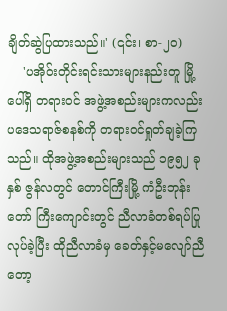ချိတ်ဆွဲပြထားသည်။' (၎င်း၊ စာ-၂၀)
    'ပအိုဝ်းတိုင်းရင်းသားများနည်းတူ မြို့ပေါ်ရှိ တရားဝင် အဖွဲ့အစည်းများကလည်း ပဒေသရာဇ်စနစ်ကို တရားဝင်ရှုတ်ချခဲ့ကြသည်။ ထိုအဖွဲ့အစည်းများသည် ၁၉၅၂ ခုနှစ် ဇွန်လတွင် တောင်ကြီးမြို့ ကံဦးဘုန်းတော် ကြီးကျောင်းတွင် ညီလာခံတစ်ရပ်ပြုလုပ်ခဲ့ပြီး ထိုညီလာခံမှ ခေတ်နှင့်မလျော်ညီတော့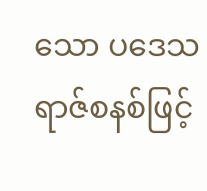သော ပဒေသရာဇ်စနစ်ဖြင့်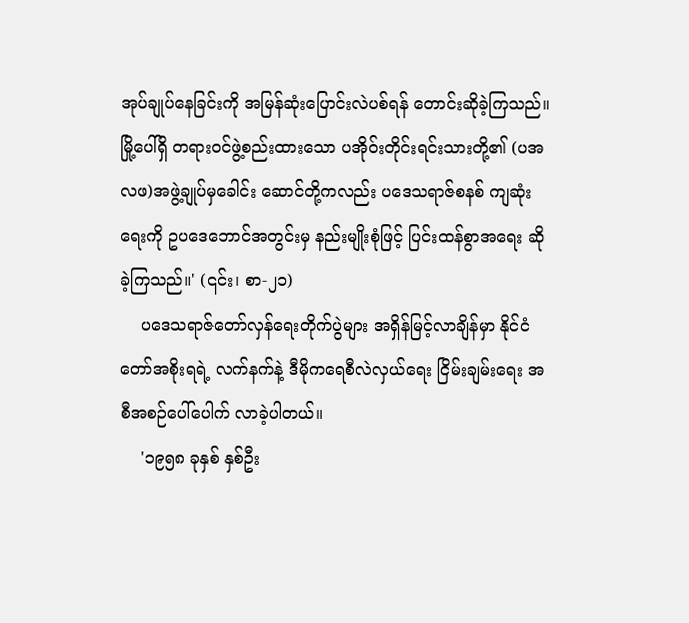အုပ်ချုပ်နေခြင်းကို အမြန်ဆုံးပြောင်းလဲပစ်ရန် တောင်းဆိုခဲ့ကြသည်။ မြို့ပေါ်ရှိ တရားဝင်ဖွဲ့စည်းထားသော ပအိုဝ်းတိုင်းရင်းသားတို့၏ (ပအလဖ)အဖွဲ့ချုပ်မှခေါင်း ဆောင်တို့ကလည်း ပဒေသရာဇ်စနစ် ကျဆုံးရေးကို ဥပဒေဘောင်အတွင်းမှ နည်းမျိုးစုံဖြင့် ပြင်းထန်စွာအရေး ဆိုခဲ့ကြသည်။' (၎င်း၊ စာ-၂၁)
    ပဒေသရာဇ်တော်လှန်ရေးတိုက်ပွဲများ အရှိန်မြင့်လာချိန်မှာ နိုင်ငံတော်အစိုးရရဲ့ လက်နက်နဲ့ ဒီမိုကရေစီလဲလှယ်ရေး ငြိမ်းချမ်းရေး အစီအစဉ်ပေါ်ပေါက် လာခဲ့ပါတယ်။
    '၁၉၅၈ ခုနှစ် နှစ်ဦး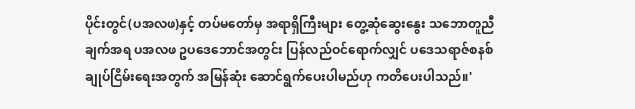ပိုင်းတွင်(ပအလဖ)နှင့် တပ်မတော်မှ အရာရှိကြီးများ တွေ့ဆုံဆွေးနွေး သဘောတူညီချက်အရ ပအလဖ ဥပဒေဘောင်အတွင်း ပြန်လည်ဝင်ရောက်လျှင် ပဒေသရာဇ်စနစ် ချုပ်ငြိမ်းရေးအတွက် အမြန်ဆုံး ဆောင်ရွက်ပေးပါမည်ဟု ကတိပေးပါသည်။'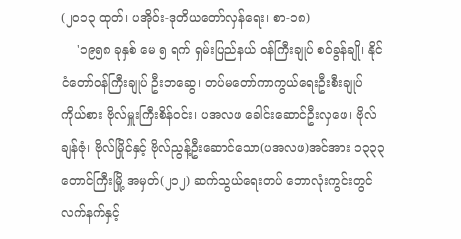(၂၀၁၃ ထုတ်၊ ပအိုဝ်း-ဒုတိယတော်လှန်ရေး၊ စာ-၁၈)
    '၁၉၅၈ ခုနှစ် မေ ၅ ရက် ရှမ်းပြည်နယ် ဝန်ကြီးချုပ် စဝ်ခွန်ချို၊ နိုင်ငံတော်ဝန်ကြီးချုပ် ဦးဘဆွေ၊ တပ်မတော်ကာကွယ်ရေးဦးစီးချုပ်ကိုယ်စား ဗိုလ်မှူးကြီးစိန်ဝင်း၊ ပအလဖ ခေါင်းဆောင်ဦးလှဖေ၊ ဗိုလ်ချန်ဇုံ၊ ဗိုလ်မြိုင်နှင့် ဗိုလ်ညွန့်ဦးဆောင်သော(ပအလဖ)အင်အား ၁၃၃၃ တောင်ကြီးမြို့ အမှတ်(၂၁၂) ဆက်သွယ်ရေးတပ် ဘောလုံးကွင်းတွင် လက်နက်နှင့်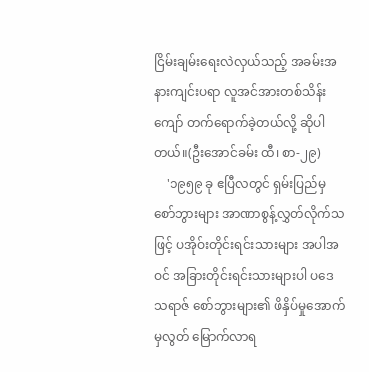ငြိမ်းချမ်းရေးလဲလှယ်သည့် အခမ်းအနားကျင်းပရာ လူအင်အားတစ်သိန်းကျော် တက်ရောက်ခဲ့တယ်လို့ ဆိုပါတယ်။(ဦးအောင်ခမ်း ထီ၊ စာ-၂၉)
    '၁၉၅၉ ခု ဧပြီလတွင် ရှမ်းပြည်မှ စော်ဘွားများ အာဏာစွန့်လွှတ်လိုက်သဖြင့် ပအိုဝ်းတိုင်းရင်းသားများ အပါအဝင် အခြားတိုင်းရင်းသားများပါ ပဒေသရာဇ် စော်ဘွားများ၏ ဖိနှိပ်မှုအောက်မှလွတ် မြောက်လာရ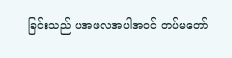ခြင်းသည် ပအဖလအပါအဝင် တပ်မတော်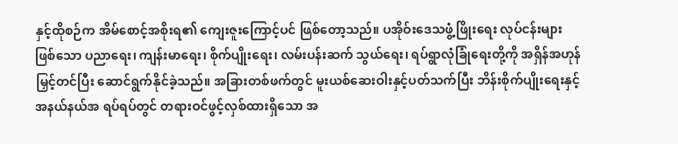နှင့်ထိုစဉ်က အိမ်စောင့်အစိုးရ၏ ကျေးဇူးကြောင့်ပင် ဖြစ်တော့သည်။ ပအိုဝ်းဒေသဖွံ့ဖြိုးရေး လုပ်ငန်းများဖြစ်သော ပညာရေး၊ ကျန်းမာရေး၊ စိုက်ပျိုးရေး၊ လမ်းပန်းဆက် သွယ်ရေး၊ ရပ်ရွာလုံခြုံရေးတို့ကို အရှိန်အဟုန်မြှင့်တင်ပြီး ဆောင်ရွက်နိုင်ခဲ့သည်။ အခြားတစ်ဖက်တွင် မူးယစ်ဆေးဝါးနှင့်ပတ်သက်ပြီး ဘိန်းစိုက်ပျိုးရေးနှင့် အနယ်နယ်အ ရပ်ရပ်တွင် တရားဝင်ဖွင့်လှစ်ထားရှိသော အ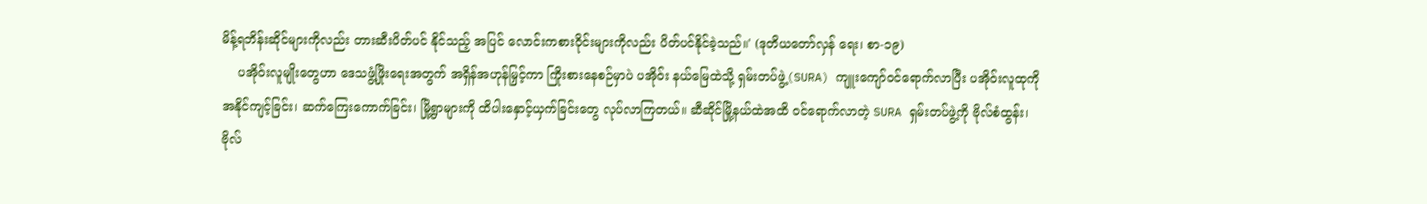မိန့်ရဘိန်းဆိုင်များကိုလည်း တားဆီးပိတ်ပင် နိုင်သည့် အပြင် လောင်းကစားဝိုင်းများကိုလည်း ပိတ်ပင်နိုင်ခဲ့သည်။' (ဒုတိယတော်လှန် ရေး၊ စာ-၁၉)
    ပအိုဝ်းလူမျိုးတွေဟာ ဒေသဖွံ့ဖြိုးရေးအတွက် အရှိန်အဟုန်မြှင့်ကာ ကြိုးစားနေစဉ်မှာပဲ ပအိုဝ်း နယ်မြေထဲသို့ ရှမ်းတပ်ဖွဲ့(SURA) ကျူးကျော်ဝင်ရောက်လာပြီး ပအိုဝ်းလူထုကို အနိုင်ကျင့်ခြင်း၊ ဆက်ကြေးကောက်ခြင်း၊ မြို့ရွာများကို ထိပါးနှောင့်ယှက်ခြင်းတွေ လုပ်လာကြတယ်။ ဆီဆိုင်မြို့နယ်ထဲအထိ ဝင်ရောက်လာတဲ့ SURA ရှမ်းတပ်ဖွဲ့ကို ဗိုလ်စံထွန်း၊ ဗိုလ်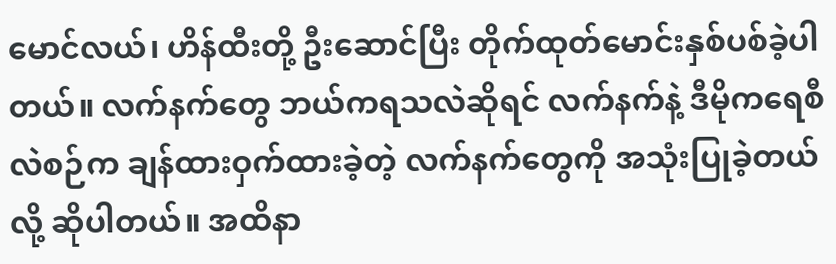မောင်လယ်၊ ဟိန်ထီးတို့ ဦးဆောင်ပြီး တိုက်ထုတ်မောင်းနှစ်ပစ်ခဲ့ပါတယ်။ လက်နက်တွေ ဘယ်ကရသလဲဆိုရင် လက်နက်နဲ့ ဒီမိုကရေစီ လဲစဉ်က ချန်ထားဝှက်ထားခဲ့တဲ့ လက်နက်တွေကို အသုံးပြုခဲ့တယ်လို့ ဆိုပါတယ်။ အထိနာ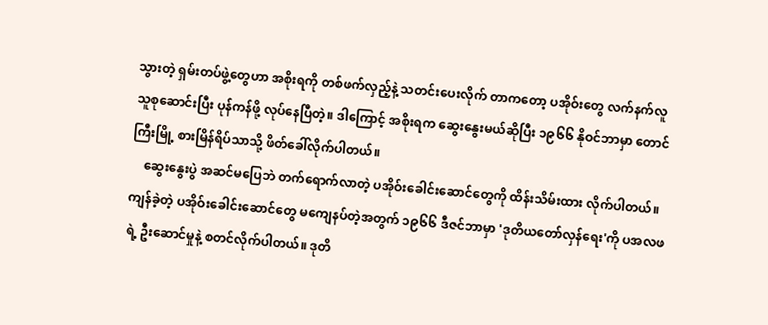သွားတဲ့ ရှမ်းတပ်ဖွဲ့တွေဟာ အစိုးရကို တစ်ဖက်လှည့်နဲ့ သတင်းပေးလိုက် တာကတော့ ပအိုဝ်းတွေ လက်နက်လူသူစုဆောင်းပြီး ပုန်ကန်ဖို့ လုပ်နေပြီတဲ့။ ဒါကြောင့် အစိုးရက ဆွေးနွေးမယ်ဆိုပြီး ၁၉၆၆ နိုဝင်ဘာမှာ တောင်ကြီးမြို့ စားမြိန်ရိပ်သာသို့ ဖိတ်ခေါ်လိုက်ပါတယ်။
    ဆွေးနွေးပွဲ အဆင်မပြေဘဲ တက်ရောက်လာတဲ့ ပအိုဝ်းခေါင်းဆောင်တွေကို ထိန်းသိမ်းထား လိုက်ပါတယ်။ ကျန်ခဲ့တဲ့ ပအိုဝ်းခေါင်းဆောင်တွေ မကျေနပ်တဲ့အတွက် ၁၉၆၆ ဒီဇင်ဘာမှာ 'ဒုတိယတော်လှန်ရေး'ကို ပအလဖရဲ့ ဦးဆောင်မှုနဲ့ စတင်လိုက်ပါတယ်။ ဒုတိ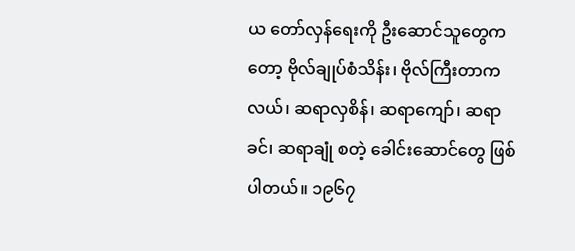ယ တော်လှန်ရေးကို ဦးဆောင်သူတွေကတော့ ဗိုလ်ချုပ်စံသိန်း၊ ဗိုလ်ကြီးတာကလယ်၊ ဆရာလှစိန်၊ ဆရာကျော်၊ ဆရာခင်၊ ဆရာချုံ စတဲ့ ခေါင်းဆောင်တွေ ဖြစ်ပါတယ်။ ၁၉၆၇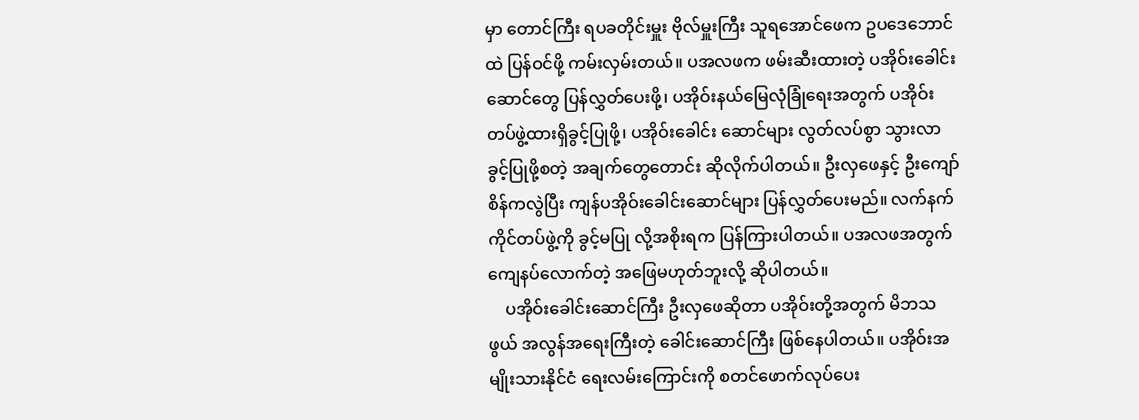မှာ တောင်ကြီး ရပခတိုင်းမှူး ဗိုလ်မှူးကြီး သူရအောင်ဖေက ဥပဒေဘောင်ထဲ ပြန်ဝင်ဖို့ ကမ်းလှမ်းတယ်။ ပအလဖက ဖမ်းဆီးထားတဲ့ ပအိုဝ်းခေါင်း ဆောင်တွေ ပြန်လွှတ်ပေးဖို့၊ ပအိုဝ်းနယ်မြေလုံခြုံရေးအတွက် ပအိုဝ်းတပ်ဖွဲ့ထားရှိခွင့်ပြုဖို့၊ ပအိုဝ်းခေါင်း ဆောင်များ လွတ်လပ်စွာ သွားလာခွင့်ပြုဖို့စတဲ့ အချက်တွေတောင်း ဆိုလိုက်ပါတယ်။ ဦးလှဖေနှင့် ဦးကျော်စိန်ကလွဲပြီး ကျန်ပအိုဝ်းခေါင်းဆောင်များ ပြန်လွှတ်ပေးမည်။ လက်နက် ကိုင်တပ်ဖွဲ့ကို ခွင့်မပြု လို့အစိုးရက ပြန်ကြားပါတယ်။ ပအလဖအတွက် ကျေနပ်လောက်တဲ့ အဖြေမဟုတ်ဘူးလို့ ဆိုပါတယ်။
    ပအိုဝ်းခေါင်းဆောင်ကြီး ဦးလှဖေဆိုတာ ပအိုဝ်းတို့အတွက် မိဘသဖွယ် အလွန်အရေးကြီးတဲ့ ခေါင်းဆောင်ကြီး ဖြစ်နေပါတယ်။ ပအိုဝ်းအမျိုးသားနိုင်ငံ ရေးလမ်းကြောင်းကို စတင်ဖောက်လုပ်ပေး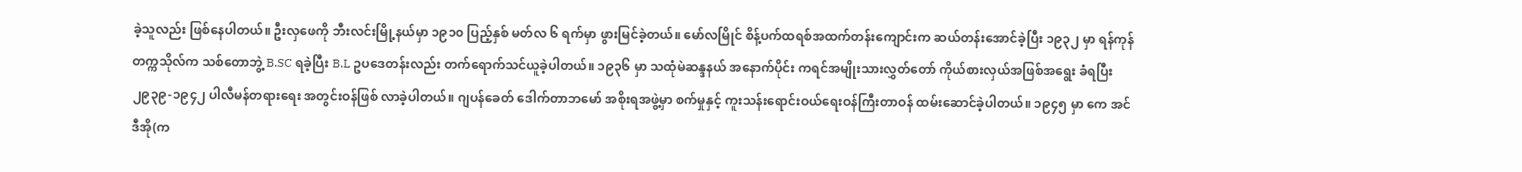ခဲ့သူလည်း ဖြစ်နေပါတယ်။ ဦးလှဖေကို ဘီးလင်းမြို့နယ်မှာ ၁၉၁၀ ပြည့်နှစ် မတ်လ ၆ ရက်မှာ ဖွားမြင်ခဲ့တယ်။ မော်လမြိုင် စိန့်ပက်ထရစ်အထက်တန်းကျောင်းက ဆယ်တန်းအောင်ခဲ့ပြီး ၁၉၃၂ မှာ ရန်ကုန်တက္ကသိုလ်က သစ်တောဘွဲ့ B.SC ရခဲ့ပြီး B.L ဥပဒေတန်းလည်း တက်ရောက်သင်ယူခဲ့ပါတယ်။ ၁၉၃၆ မှာ သထုံမဲဆန္ဒနယ် အနောက်ပိုင်း ကရင်အမျိုးသားလွှတ်တော် ကိုယ်စားလှယ်အဖြစ်အရွေး ခံရပြီး ၂၉၃၉-၁၉၄၂ ပါလီမန်တရားရေး အတွင်းဝန်ဖြစ် လာခဲ့ပါတယ်။ ဂျပန်ခေတ် ဒေါက်တာဘမော် အစိုးရအဖွဲ့မှာ စက်မှုနှင့် ကူးသန်းရောင်းဝယ်ရေးဝန်ကြီးတာဝန် ထမ်းဆောင်ခဲ့ပါတယ်။ ၁၉၄၅ မှာ ကေ အင်ဒီအို(က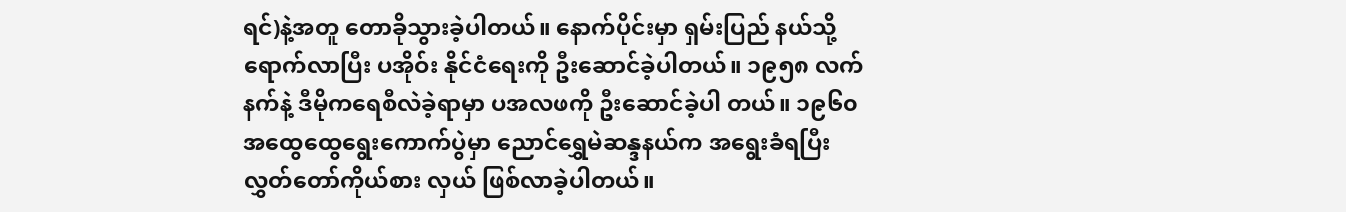ရင်)နဲ့အတူ တောခိုသွားခဲ့ပါတယ်။ နောက်ပိုင်းမှာ ရှမ်းပြည် နယ်သို့ရောက်လာပြီး ပအိုဝ်း နိုင်ငံရေးကို ဦးဆောင်ခဲ့ပါတယ်။ ၁၉၅၈ လက်နက်နဲ့ ဒီမိုကရေစီလဲခဲ့ရာမှာ ပအလဖကို ဦးဆောင်ခဲ့ပါ တယ်။ ၁၉၆၀ အထွေထွေရွေးကောက်ပွဲမှာ ညောင်ရွှေမဲဆန္ဒနယ်က အရွေးခံရပြီး လွှတ်တော်ကိုယ်စား လှယ် ဖြစ်လာခဲ့ပါတယ်။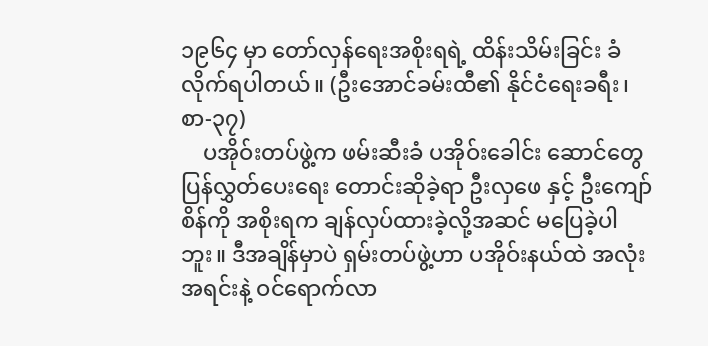၁၉၆၄ မှာ တော်လှန်ရေးအစိုးရရဲ့ ထိန်းသိမ်းခြင်း ခံလိုက်ရပါတယ်။ (ဦးအောင်ခမ်းထီ၏ နိုင်ငံရေးခရီး၊ စာ-၃၇)
    ပအိုဝ်းတပ်ဖွဲ့က ဖမ်းဆီးခံ ပအိုဝ်းခေါင်း ဆောင်တွေ ပြန်လွှတ်ပေးရေး တောင်းဆိုခဲ့ရာ ဦးလှဖေ နှင့် ဦးကျော်စိန်ကို အစိုးရက ချန်လှပ်ထားခဲ့လို့အဆင် မပြေခဲ့ပါဘူး။ ဒီအချိန်မှာပဲ ရှမ်းတပ်ဖွဲ့ဟာ ပအိုဝ်းနယ်ထဲ အလုံးအရင်းနဲ့ ဝင်ရောက်လာ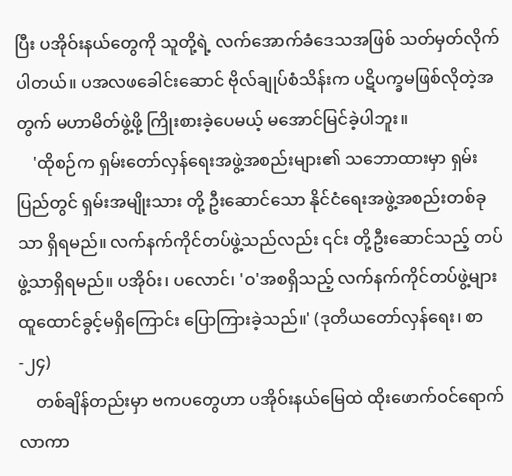ပြီး ပအိုဝ်းနယ်တွေကို သူတို့ရဲ့ လက်အောက်ခံဒေသအဖြစ် သတ်မှတ်လိုက်ပါတယ်။ ပအလဖခေါင်းဆောင် ဗိုလ်ချုပ်စံသိန်းက ပဋိပက္ခမဖြစ်လိုတဲ့အတွက် မဟာမိတ်ဖွဲ့ဖို့ ကြိုးစားခဲ့ပေမယ့် မအောင်မြင်ခဲ့ပါဘူး။
    'ထိုစဉ်က ရှမ်းတော်လှန်ရေးအဖွဲ့အစည်းများ၏ သဘောထားမှာ ရှမ်းပြည်တွင် ရှမ်းအမျိုးသား တို့ ဦးဆောင်သော နိုင်ငံရေးအဖွဲ့အစည်းတစ်ခုသာ ရှိရမည်။ လက်နက်ကိုင်တပ်ဖွဲ့သည်လည်း ၎င်း တို့ဦးဆောင်သည့် တပ်ဖွဲ့သာရှိရမည်။ ပအိုဝ်း၊ ပလောင်၊ 'ဝ'အစရှိသည့် လက်နက်ကိုင်တပ်ဖွဲ့များ ထူထောင်ခွင့်မရှိကြောင်း ပြောကြားခဲ့သည်။' (ဒုတိယတော်လှန်ရေး၊ စာ-၂၄)
    တစ်ချိန်တည်းမှာ ဗကပတွေဟာ ပအိုဝ်းနယ်မြေထဲ ထိုးဖောက်ဝင်ရောက်လာကာ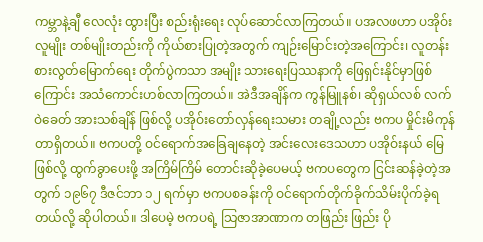ကမ္ဘာနဲ့ချီ လေလုံး ထွားပြီး စည်းရုံးရေး လုပ်ဆောင်လာကြတယ်။ ပအလဖဟာ ပအိုဝ်းလူမျိုး တစ်မျိုးတည်းကို ကိုယ်စားပြုတဲ့အတွက် ကျဉ်းမြောင်းတဲ့အကြောင်း၊ လူတန်းစားလွတ်မြောက်ရေး တိုက်ပွဲကသာ အမျိုး သားရေးပြဿနာကို ဖြေရှင်းနိုင်မှာဖြစ်ကြောင်း အသံကောင်းဟစ်လာကြတယ်။ အဲဒီအချိန်က ကွန်မြူနစ်၊ ဆိုရှယ်လစ် လက်ဝဲခေတ် အားသစ်ချိန် ဖြစ်လို့ ပအိုဝ်းတော်လှန်ရေးသမား တချို့လည်း ဗကပ မှိုင်းမိကုန်တာရှိတယ်။ ဗကပတို့ ဝင်ရောက်အခြေချနေတဲ့ အင်းလေးဒေသဟာ ပအိုဝ်းနယ် မြေဖြစ်လို့ ထွက်ခွာပေးဖို့ အကြိမ်ကြိမ် တောင်းဆိုခဲ့ပေမယ့် ဗကပတွေက ငြင်းဆန်ခဲ့တဲ့အတွက် ၁၉၆၇ ဒီဇင်ဘာ ၁၂ ရက်မှာ ဗကပစခန်းကို ဝင်ရောက်တိုက်ခိုက်သိမ်းပိုက်ခဲ့ရတယ်လို့ ဆိုပါတယ်။ ဒါပေမဲ့ ဗကပရဲ့ သြဇာအာဏာက တဖြည်း ဖြည်း ပို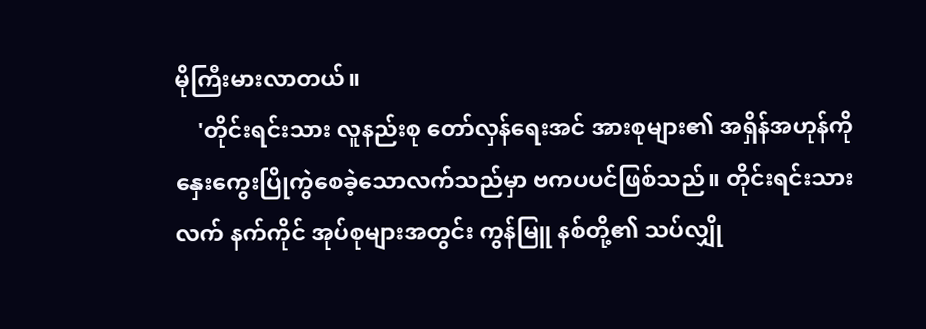မိုကြီးမားလာတယ်။
    'တိုင်းရင်းသား လူနည်းစု တော်လှန်ရေးအင် အားစုများ၏ အရှိန်အဟုန်ကို နှေးကွေးပြိုကွဲစေခဲ့သောလက်သည်မှာ ဗကပပင်ဖြစ်သည်။ တိုင်းရင်းသားလက် နက်ကိုင် အုပ်စုများအတွင်း ကွန်မြူ နစ်တို့၏ သပ်လျှို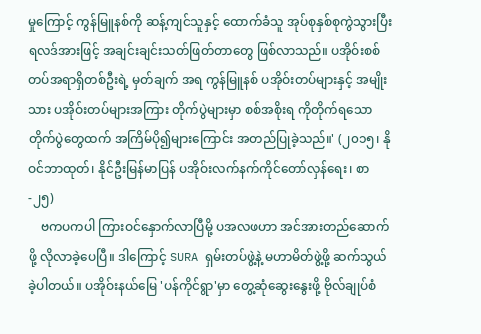မှုကြောင့် ကွန်မြူနစ်ကို ဆန့်ကျင်သူနှင့် ထောက်ခံသူ အုပ်စုနှစ်စုကွဲသွားပြီး ရလဒ်အားဖြင့် အချင်းချင်းသတ်ဖြတ်တာတွေ ဖြစ်လာသည်။ ပအိုဝ်းစစ်တပ်အရာရှိတစ်ဦးရဲ့ မှတ်ချက် အရ ကွန်မြူနစ် ပအိုဝ်းတပ်များနှင့် အမျိုးသား ပအိုဝ်းတပ်များအကြား တိုက်ပွဲများမှာ စစ်အစိုးရ ကိုတိုက်ရသော တိုက်ပွဲတွေထက် အကြိမ်ပို၍များကြောင်း အတည်ပြုခဲ့သည်။' (၂၀၁၅၊ နိုဝင်ဘာထုတ်၊ နိုင်ဦးမြန်မာပြန် ပအိုဝ်းလက်နက်ကိုင်တော်လှန်ရေး၊ စာ-၂၅)
    ဗကပကပါ ကြားဝင်နှောက်လာပြီမို့ ပအလဖဟာ အင်အားတည်ဆောက်ဖို့ လိုလာခဲ့ပေပြီ။ ဒါကြောင့် SURA ရှမ်းတပ်ဖွဲ့နဲ့ မဟာမိတ်ဖွဲ့ဖို့ ဆက်သွယ်ခဲ့ပါတယ်။ ပအိုဝ်းနယ်မြေ 'ပန်ကိုင်ရွာ'မှာ တွေ့ဆုံဆွေးနွေးဖို့ ဗိုလ်ချုပ်စံ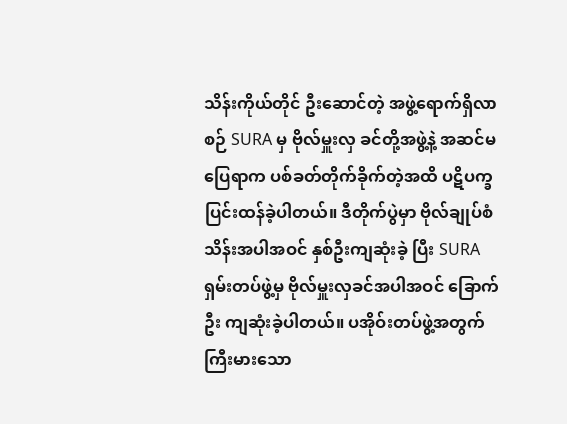သိန်းကိုယ်တိုင် ဦးဆောင်တဲ့ အဖွဲ့ရောက်ရှိလာစဉ် SURA မှ ဗိုလ်မှူးလှ ခင်တို့အဖွဲ့နဲ့ အဆင်မပြေရာက ပစ်ခတ်တိုက်ခိုက်တဲ့အထိ ပဋိပက္ခပြင်းထန်ခဲ့ပါတယ်။ ဒီတိုက်ပွဲမှာ ဗိုလ်ချုပ်စံသိန်းအပါအဝင် နှစ်ဦးကျဆုံးခဲ့ ပြီး SURA ရှမ်းတပ်ဖွဲ့မှ ဗိုလ်မှူးလှခင်အပါအဝင် ခြောက်ဦး ကျဆုံးခဲ့ပါတယ်။ ပအိုဝ်းတပ်ဖွဲ့အတွက် ကြီးမားသော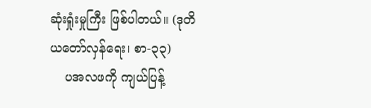ဆုံးရှုံးမှုကြီး ဖြစ်ပါတယ်။ (ဒုတိယတော်လှန်ရေး၊ စာ-၃၃)
    ပအလဖကို ကျယ်ပြန့်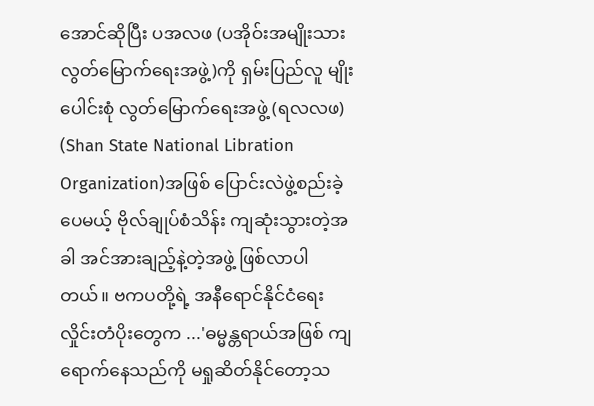အောင်ဆိုပြီး ပအလဖ (ပအိုဝ်းအမျိုးသားလွတ်မြောက်ရေးအဖွဲ့)ကို ရှမ်းပြည်လူ မျိုးပေါင်းစုံ လွတ်မြောက်ရေးအဖွဲ့ (ရလလဖ) (Shan State National Libration Organization)အဖြစ် ပြောင်းလဲဖွဲ့စည်းခဲ့ပေမယ့် ဗိုလ်ချုပ်စံသိန်း ကျဆုံးသွားတဲ့အခါ အင်အားချည့်နဲ့တဲ့အဖွဲ့ ဖြစ်လာပါ တယ်။ ဗကပတို့ရဲ့ အနီရောင်နိုင်ငံရေး လှိုင်းတံပိုးတွေက ...'ဓမ္မန္တရာယ်အဖြစ် ကျရောက်နေသည်ကို မရှုဆိတ်နိုင်တော့သ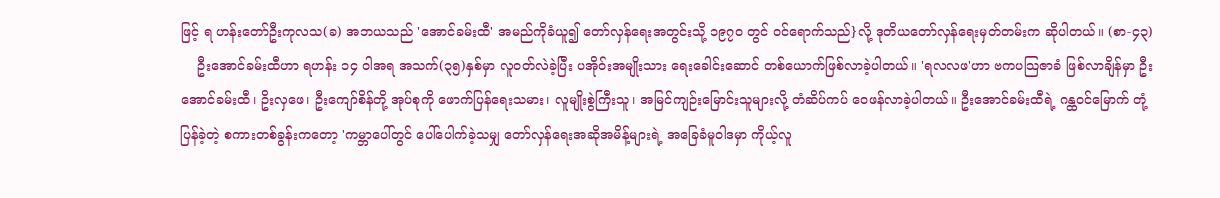ဖြင့် ရ ဟန်းတော်ဦးကုလသ(ခ) အဘယသည် 'အောင်ခမ်းထီ' အမည်ကိုခံယူ၍ တော်လှန်ရေးအတွင်းသို့ ၁၉၇၀ တွင် ဝင်ရောက်သည်}လို့ ဒုတိယတော်လှန်ရေးမှတ်တမ်းက ဆိုပါတယ်။ (စာ-၄၃)
    ဦးအောင်ခမ်းထီဟာ ရဟန်း ၁၄ ဝါအရ အသက်(၃၅)နှစ်မှာ လူဝတ်လဲခဲ့ပြီး ပအိုဝ်းအမျိုးသား ရေးခေါင်းဆောင် တစ်ယောက်ဖြစ်လာခဲ့ပါတယ်။ 'ရလလဖ'ဟာ ဗကပသြဇာခံ ဖြစ်လာချိန်မှာ ဦးအောင်ခမ်းထီ၊ ဥိးလှဖေ၊ ဦးကျော်စိန်တို့ အုပ်စုကို ဖောက်ပြန်ရေးသမား၊ လူမျိုးစွဲကြီးသူ၊ အမြင်ကျဉ်းမြောင်းသူများလို့ တံဆိပ်ကပ် ဝေဖန်လာခဲ့ပါတယ်။ ဦးအောင်ခမ်းထီရဲ့ ဂန္ထဝင်မြောက် တုံ့ပြန်ခဲ့တဲ့ စကားတစ်ခွန်းကတော့ 'ကမ္ဘာပေါ်တွင် ပေါ်ပေါက်ခဲ့သမျှ တော်လှန်ရေးအဆိုအမိန့်များရဲ့ အခြေခံမူဝါဒမှာ ကိုယ့်လူ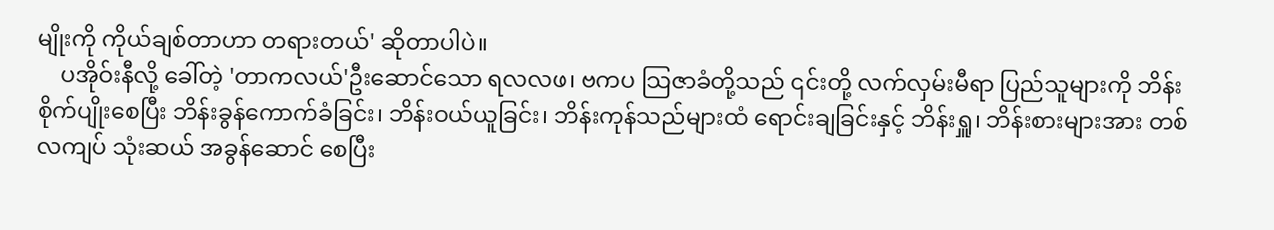မျိုးကို ကိုယ်ချစ်တာဟာ တရားတယ်' ဆိုတာပါပဲ။
    ပအိုဝ်းနီလို့ ခေါ်တဲ့ 'တာကလယ်'ဦးဆောင်သော ရလလဖ၊ ဗကပ သြဇာခံတို့သည် ၎င်းတို့ လက်လှမ်းမီရာ ပြည်သူများကို ဘိန်းစိုက်ပျိုးစေပြီး ဘိန်းခွန်ကောက်ခံခြင်း၊ ဘိန်းဝယ်ယူခြင်း၊ ဘိန်းကုန်သည်များထံ ရောင်းချခြင်းနှင့် ဘိန်းရှူ၊ ဘိန်းစားများအား တစ်လကျပ် သုံးဆယ် အခွန်ဆောင် စေပြီး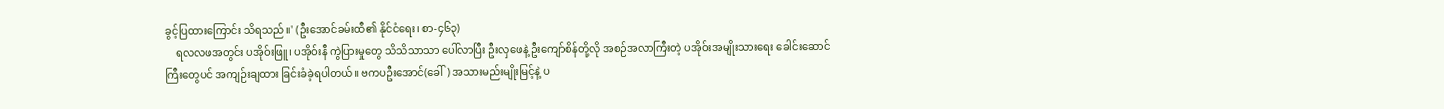ခွင့်ပြထားကြောင်း သိရသည်။' (ဦးအောင်ခမ်းထီ၏ နိုင်ငံရေး၊ စာ-၄၆၃)
    ရလလဖအတွင်း ပအိုဝ်းဖြူ၊ ပအိုဝ်းနီ ကွဲပြားမှုတွေ သိသိသာသာ ပေါ်လာပြီး ဦးလှဖေနဲ့ ဦးကျော်စိန်တို့လို အစဉ်အလာကြီးတဲ့ ပအိုဝ်းအမျိုးသားရေး ခေါင်းဆောင်ကြီးတွေပင် အကျဉ်းချထား ခြင်းခံခဲ့ရပါတယ်။ ဗကပဦးအောင်(ခေါ်) အသားမည်းမျိုးမြင့်နဲ့ ပ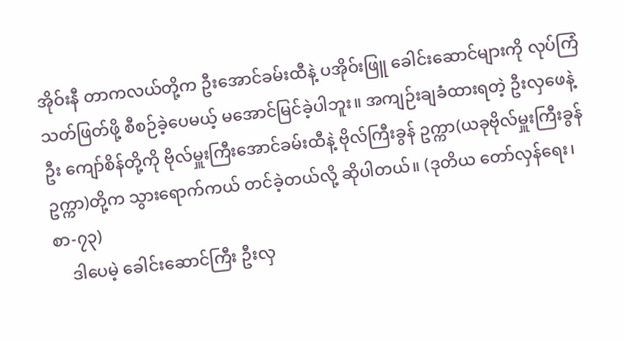အိုဝ်းနီ တာကလယ်တို့က ဦးအောင်ခမ်းထီနဲ့ ပအိုဝ်းဖြူ ခေါင်းဆောင်များကို လုပ်ကြံသတ်ဖြတ်ဖို့ စီစဉ်ခဲ့ပေမယ့် မအောင်မြင်ခဲ့ပါဘူး။ အကျဉ်းချခံထားရတဲ့ ဦးလှဖေနဲ့ဦး ကျော်စိန်တို့ကို ဗိုလ်မှူးကြီးအောင်ခမ်းထီနဲ့ ဗိုလ်ကြီးခွန် ဥက္ကာ(ယခုဗိုလ်မှူးကြီးခွန်ဥက္ကာ)တို့က သွားရောက်ကယ် တင်ခဲ့တယ်လို့ ဆိုပါတယ်။ (ဒုတိယ တော်လှန်ရေး၊ စာ-၇၃)
    ဒါပေမဲ့ ခေါင်းဆောင်ကြီး ဦးလှ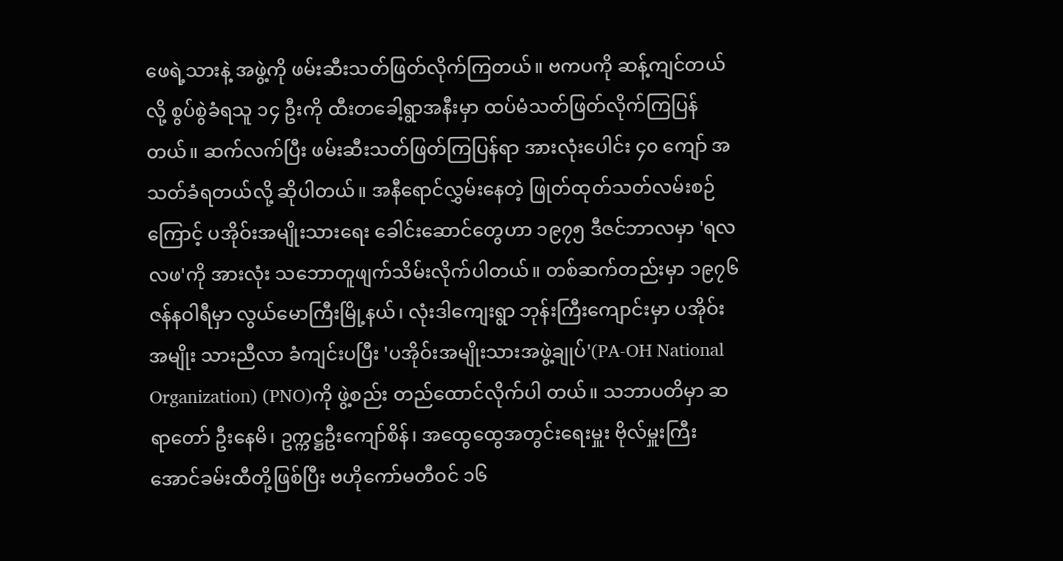ဖေရဲ့သားနဲ့ အဖွဲ့ကို ဖမ်းဆီးသတ်ဖြတ်လိုက်ကြတယ်။ ဗကပကို ဆန့်ကျင်တယ်လို့ စွပ်စွဲခံရသူ ၁၄ ဦးကို ထီးတခေါ့ရွာအနီးမှာ ထပ်မံသတ်ဖြတ်လိုက်ကြပြန်တယ်။ ဆက်လက်ပြီး ဖမ်းဆီးသတ်ဖြတ်ကြပြန်ရာ အားလုံးပေါင်း ၄၀ ကျော် အသတ်ခံရတယ်လို့ ဆိုပါတယ်။ အနီရောင်လွှမ်းနေတဲ့ ဖြုတ်ထုတ်သတ်လမ်းစဉ်ကြောင့် ပအိုဝ်းအမျိုးသားရေး ခေါင်းဆောင်တွေဟာ ၁၉၇၅ ဒီဇင်ဘာလမှာ 'ရလလဖ'ကို အားလုံး သဘောတူဖျက်သိမ်းလိုက်ပါတယ်။ တစ်ဆက်တည်းမှာ ၁၉၇၆ ဇန်နဝါရီမှာ လွယ်မောကြီးမြို့နယ်၊ လုံးဒါကျေးရွာ ဘုန်းကြီးကျောင်းမှာ ပအိုဝ်းအမျိုး သားညီလာ ခံကျင်းပပြီး 'ပအိုဝ်းအမျိုးသားအဖွဲ့ချုပ်'(PA-OH National Organization) (PNO)ကို ဖွဲ့စည်း တည်ထောင်လိုက်ပါ တယ်။ သဘာပတိမှာ ဆရာတော် ဦးနေမိ၊ ဥက္ကဋ္ဌဦးကျော်စိန်၊ အထွေထွေအတွင်းရေးမှူး ဗိုလ်မှူးကြီး အောင်ခမ်းထီတို့ဖြစ်ပြီး ဗဟိုကော်မတီဝင် ၁၆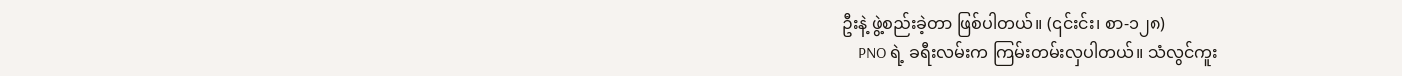ဦးနဲ့ ဖွဲ့စည်းခဲ့တာ ဖြစ်ပါတယ်။ (၎င်းင်း၊ စာ-၁၂၈)
    PNO ရဲ့ ခရီးလမ်းက ကြမ်းတမ်းလှပါတယ်။ သံလွင်ကူး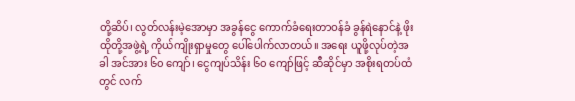တို့ဆိပ်၊ လွတ်လန်းမဲ့အောမှာ အခွန်ငွေ ကောက်ခံရေးတာဝန်ခံ ခွန်ရဲနောင်နဲ့ ဖိုးထိုတို့အဖွဲ့ရဲ့ ကိုယ်ကျိုးရှာမှုတွေ ပေါ်ပေါက်လာတယ်။ အရေး ယူဖို့လုပ်တဲ့အခါ အင်အား ၆၀ ကျော်၊ ငွေကျပ်သိန်း ၆၀ ကျော်ဖြင့် ဆီဆိုင်မှာ အစိုးရတပ်ထံတွင် လက်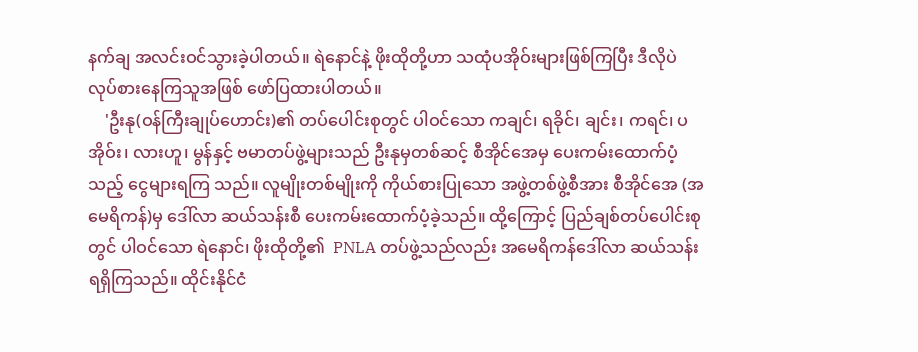နက်ချ အလင်းဝင်သွားခဲ့ပါတယ်။ ရဲနောင်နဲ့ ဖိုးထိုတို့ဟာ သထုံပအိုဝ်းများဖြစ်ကြပြီး ဒီလိုပဲ လုပ်စားနေကြသူအဖြစ် ဖော်ပြထားပါတယ်။
    'ဦးနု(ဝန်ကြီးချုပ်ဟောင်း)၏ တပ်ပေါင်းစုတွင် ပါဝင်သော ကချင်၊ ရခိုင်၊ ချင်း၊ ကရင်၊ ပအိုဝ်း၊ လားဟူ၊ မွန်နှင့် ဗမာတပ်ဖွဲ့များသည် ဦးနုမှတစ်ဆင့် စီအိုင်အေမှ ပေးကမ်းထောက်ပံ့သည့် ငွေများရကြ သည်။ လူမျိုးတစ်မျိုးကို ကိုယ်စားပြုသော အဖွဲ့တစ်ဖွဲ့စီအား စီအိုင်အေ (အမေရိကန်)မှ ဒေါ်လာ ဆယ်သန်းစီ ပေးကမ်းထောက်ပံ့ခဲ့သည်။ ထို့ကြောင့် ပြည်ချစ်တပ်ပေါင်းစုတွင် ပါဝင်သော ရဲနောင်၊ ဖိုးထိုတို့၏  PNLA တပ်ဖွဲ့သည်လည်း အမေရိကန်ဒေါ်လာ ဆယ်သန်းရရှိကြသည်။ ထိုင်းနိုင်ငံ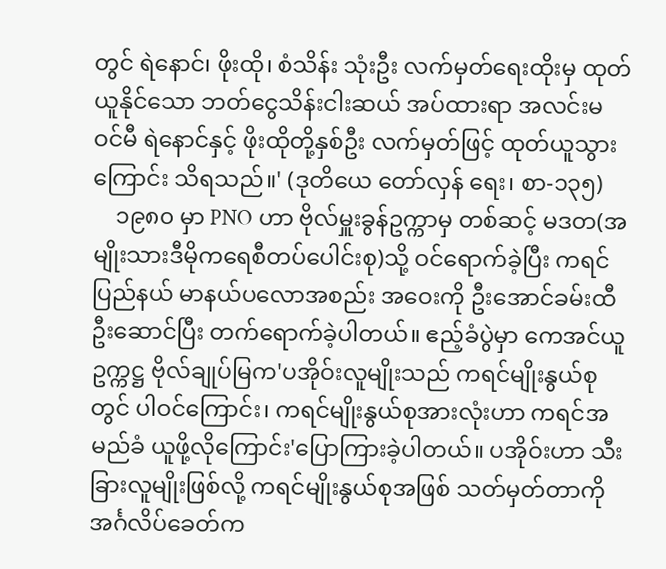တွင် ရဲနောင်၊ ဖိုးထို၊ စံသိန်း သုံးဦး လက်မှတ်ရေးထိုးမှ ထုတ်ယူနိုင်သော ဘတ်ငွေသိန်းငါးဆယ် အပ်ထားရာ အလင်းမဝင်မီ ရဲနောင်နှင့် ဖိုးထိုတို့နှစ်ဦး လက်မှတ်ဖြင့် ထုတ်ယူသွားကြောင်း သိရသည်။' (ဒုတိယေ တော်လှန် ရေး၊ စာ-၁၃၅)
    ၁၉၈၀ မှာ PNO ဟာ ဗိုလ်မှူးခွန်ဥက္ကာမှ တစ်ဆင့် မဒတ(အမျိုးသားဒီမိုကရေစီတပ်ပေါင်းစု)သို့ ဝင်ရောက်ခဲ့ပြီး ကရင်ပြည်နယ် မာနယ်ပလောအစည်း အဝေးကို ဦးအောင်ခမ်းထီ ဦးဆောင်ပြီး တက်ရောက်ခဲ့ပါတယ်။ ဧည့်ခံပွဲမှာ ကေအင်ယူဥက္ကဋ္ဌ ဗိုလ်ချုပ်မြက'ပအိုဝ်းလူမျိုးသည် ကရင်မျိုးနွယ်စု တွင် ပါဝင်ကြောင်း၊ ကရင်မျိုးနွယ်စုအားလုံးဟာ ကရင်အမည်ခံ ယူဖို့လိုကြောင်း'ပြောကြားခဲ့ပါတယ်။ ပအိုဝ်းဟာ သီးခြားလူမျိုးဖြစ်လို့ ကရင်မျိုးနွယ်စုအဖြစ် သတ်မှတ်တာကို အင်္ဂလိပ်ခေတ်က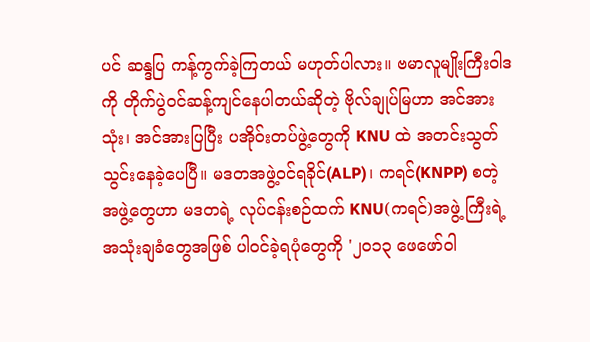ပင် ဆန္ဒပြ ကန့်ကွက်ခဲ့ကြတယ် မဟုတ်ပါလား။ ဗမာလူမျိုးကြီးဝါဒကို တိုက်ပွဲဝင်ဆန့်ကျင်နေပါတယ်ဆိုတဲ့ ဗိုလ်ချုပ်မြဟာ အင်အားသုံး၊ အင်အားပြပြီး ပအိုဝ်းတပ်ဖွဲ့တွေကို KNU ထဲ အတင်းသွတ်သွင်းနေခဲ့ပေပြီ။ မဒတအဖွဲ့ဝင်ရခိုင်(ALP)၊ ကရင်(KNPP) စတဲ့ အဖွဲ့တွေဟာ မဒတရဲ့ လုပ်ငန်းစဉ်ထက် KNU(ကရင်)အဖွဲ့ ကြီးရဲ့ အသုံးချခံတွေအဖြစ် ပါဝင်ခဲ့ရပုံတွေကို '၂၀၁၃ ဖေဖော်ဝါ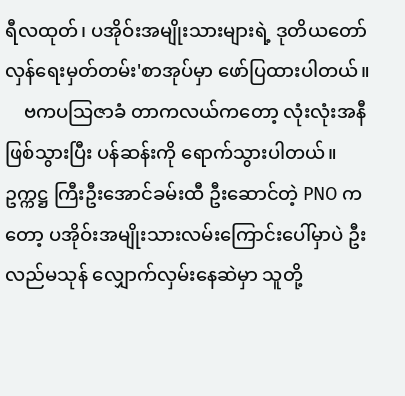ရီလထုတ်၊ ပအိုဝ်းအမျိုးသားများရဲ့ ဒုတိယတော်လှန်ရေးမှတ်တမ်း'စာအုပ်မှာ ဖော်ပြထားပါတယ်။
    ဗကပသြဇာခံ တာကလယ်ကတော့ လုံးလုံးအနီဖြစ်သွားပြီး ပန်ဆန်းကို ရောက်သွားပါတယ်။ ဥက္ကဋ္ဌ ကြီးဦးအောင်ခမ်းထီ ဦးဆောင်တဲ့ PNO ကတော့ ပအိုဝ်းအမျိုးသားလမ်းကြောင်းပေါ်မှာပဲ ဦးလည်မသုန် လျှောက်လှမ်းနေဆဲမှာ သူတို့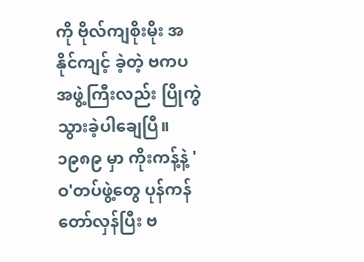ကို ဗိုလ်ကျစိုးမိုး အနိုင်ကျင့် ခဲ့တဲ့ ဗကပအဖွဲ့ကြီးလည်း ပြိုကွဲသွားခဲ့ပါချေပြီ။ ၁၉၈၉ မှာ ကိုးကန့်နဲ့ 'ဝ'တပ်ဖွဲ့တွေ ပုန်ကန်တော်လှန်ပြီး ဗ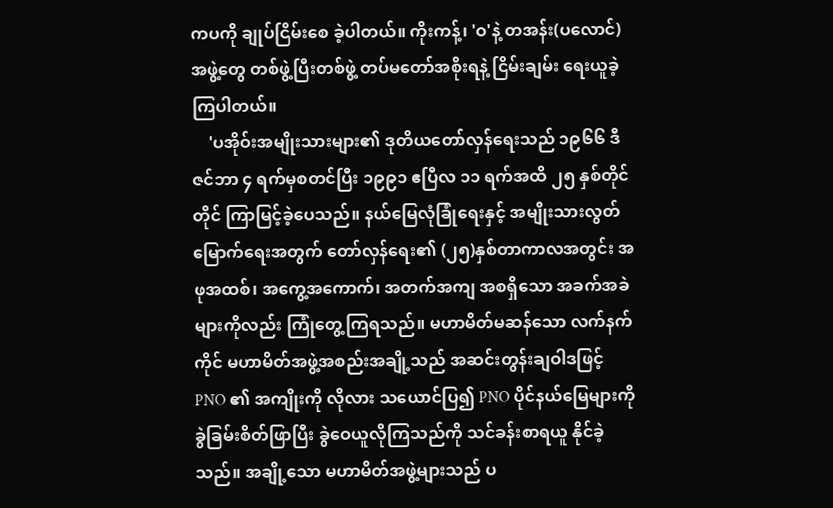ကပကို ချုပ်ငြိမ်းစေ ခဲ့ပါတယ်။ ကိုးကန့်၊ 'ဝ'နဲ့ တအန်း(ပလောင်)အဖွဲ့တွေ တစ်ဖွဲ့ပြီးတစ်ဖွဲ့ တပ်မတော်အစိုးရနဲ့ ငြိမ်းချမ်း ရေးယူခဲ့ကြပါတယ်။
    'ပအိုဝ်းအမျိုးသားများ၏ ဒုတိယတော်လှန်ရေးသည် ၁၉၆၆ ဒီဇင်ဘာ ၄ ရက်မှစတင်ပြီး ၁၉၉၁ ဧပြီလ ၁၁ ရက်အထိ ၂၅ နှစ်တိုင်တိုင် ကြာမြင့်ခဲ့ပေသည်။ နယ်မြေလုံခြုံရေးနှင့် အမျိုးသားလွတ် မြောက်ရေးအတွက် တော်လှန်ရေး၏ (၂၅)နှစ်တာကာလအတွင်း အဖုအထစ်၊ အကွေ့အကောက်၊ အတက်အကျ အစရှိသော အခက်အခဲများကိုလည်း ကြုံတွေ့ကြရသည်။ မဟာမိတ်မဆန်သော လက်နက်ကိုင် မဟာမိတ်အဖွဲ့အစည်းအချို့သည် အဆင်းတွန်းချဝါဒဖြင့် PNO ၏ အကျိုးကို လိုလား သယောင်ပြ၍ PNO ပိုင်နယ်မြေများကို ခွဲခြမ်းစိတ်ဖြာပြီး ခွဲဝေယူလိုကြသည်ကို သင်ခန်းစာရယူ နိုင်ခဲ့သည်။ အချို့သော မဟာမိတ်အဖွဲ့များသည် ပ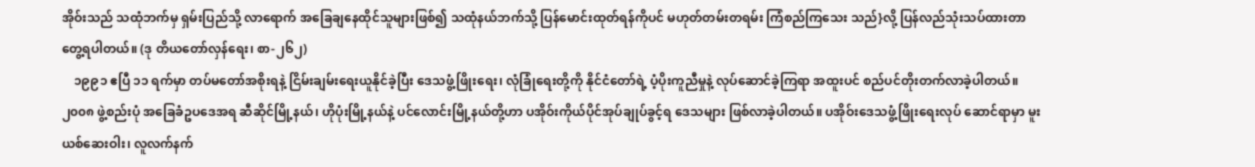အိုဝ်းသည် သထုံဘက်မှ ရှမ်းပြည်သို့ လာရောက် အခြေချနေထိုင်သူများဖြစ်၍ သထုံနယ်ဘက်သို့ ပြန်မောင်းထုတ်ရန်ကိုပင် မဟုတ်တမ်းတရမ်း ကြံစည်ကြသေး သည်}လို့ ပြန်လည်သုံးသပ်ထားတာ တွေ့ရပါတယ်။ (ဒု တိယတော်လှန်ရေး၊ စာ-၂၆၂)
    ၁၉၉၁ ဧပြီ ၁၁ ရက်မှာ တပ်မတော်အစိုးရနဲ့ ငြိမ်းချမ်းရေးယူနိုင်ခဲ့ပြီး ဒေသဖွံ့ဖြိုးရေး၊ လုံခြုံရေးတို့ကို နိုင်ငံတော်ရဲ့ ပံ့ပိုးကူညီမှုနဲ့ လုပ်ဆောင်ခဲ့ကြရာ အထူးပင် စည်ပင်တိုးတက်လာခဲ့ပါတယ်။ ၂၀၀၈ ဖွဲ့စည်းပုံ အခြေခံဥပဒေအရ ဆီဆိုင်မြို့နယ်၊ ဟိုပုံးမြို့နယ်နဲ့ ပင်လောင်းမြို့နယ်တို့ဟာ ပအိုဝ်းကိုယ်ပိုင်အုပ်ချုပ်ခွင့်ရ ဒေသများ ဖြစ်လာခဲ့ပါတယ်။ ပအိုဝ်းဒေသဖွံ့ဖြိုးရေးလုပ် ဆောင်ရာမှာ မူးယစ်ဆေးဝါး၊ လူလက်နက်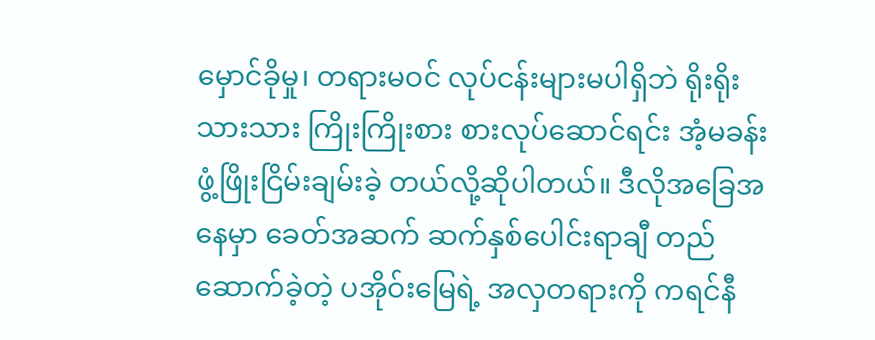မှောင်ခိုမှု၊ တရားမဝင် လုပ်ငန်းများမပါရှိဘဲ ရိုးရိုးသားသား ကြိုးကြိုးစား စားလုပ်ဆောင်ရင်း အံ့မခန်း ဖွံ့ဖြိုးငြိမ်းချမ်းခဲ့ တယ်လို့ဆိုပါတယ်။ ဒီလိုအခြေအနေမှာ ခေတ်အဆက် ဆက်နှစ်ပေါင်းရာချီ တည်ဆောက်ခဲ့တဲ့ ပအိုဝ်းမြေရဲ့ အလှတရားကို ကရင်နီ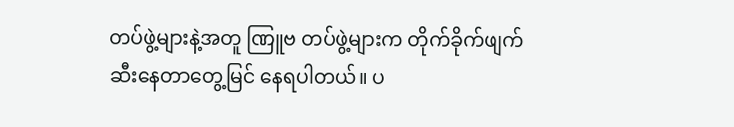တပ်ဖွဲ့များနဲ့အတူ ဏြူဗ တပ်ဖွဲ့များက တိုက်ခိုက်ဖျက်ဆီးနေတာတွေ့မြင် နေရပါတယ်။ ပ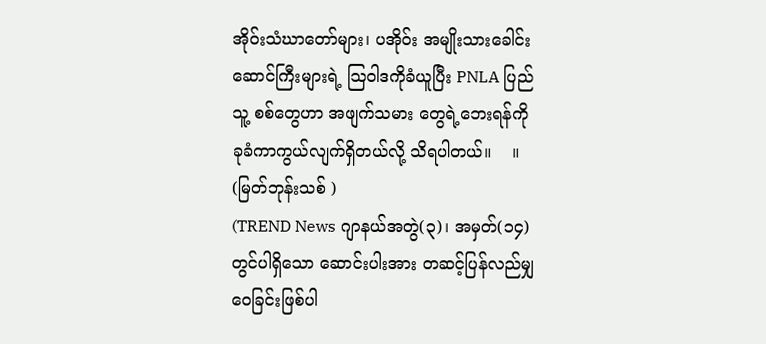အိုဝ်းသံဃာတော်များ၊ ပအိုဝ်း အမျိုးသားခေါင်း ဆောင်ကြီးများရဲ့ သြဝါဒကိုခံယူပြီး PNLA ပြည်သူ့ စစ်တွေဟာ အဖျက်သမား တွေရဲ့ဘေးရန်ကို ခုခံကာကွယ်လျက်ရှိတယ်လို့ သိရပါတယ်။    ။
(မြတ်ဘုန်းသစ် )
(TREND News ဂျာနယ်အတွဲ(၃)၊ အမှတ်(၁၄) တွင်ပါရှိသော ဆောင်းပါးအား တဆင့်ပြန်လည်မျှဝေခြင်းဖြစ်ပါ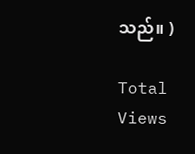သည်။ )

Total Views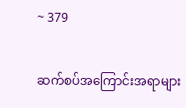~ 379

ဆက်စပ်အကြောင်းအရာများ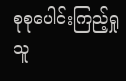စုစုပေါင်းကြည့်ရှုသူ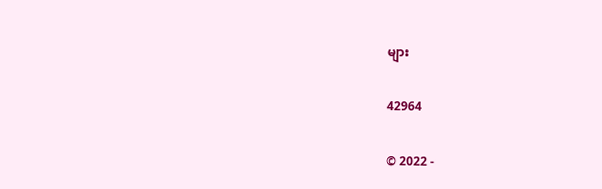များ

42964

© 2022 -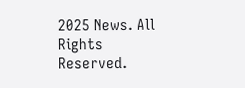2025 News. All Rights Reserved.